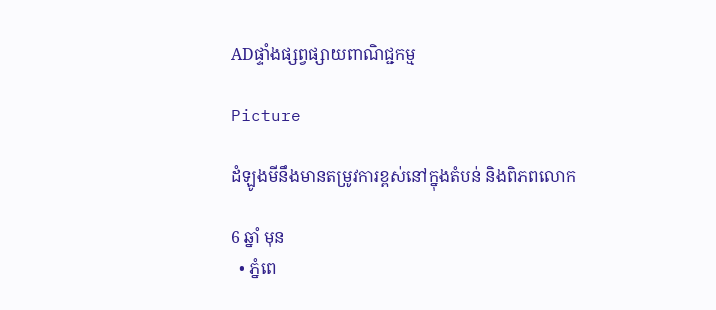ADផ្ទាំងផ្សព្វផ្សាយពាណិជ្ជកម្ម

Picture

ដំឡូងមីនឹងមានតម្រូវការខ្ពស់នៅក្នុងតំបន់ និងពិភពលោក

6 ឆ្នាំ មុន
  • ភ្នំពេ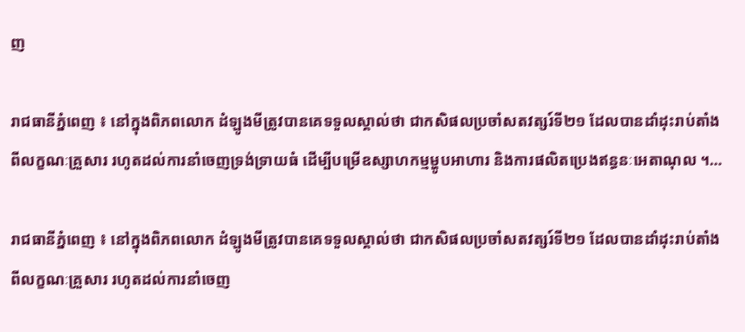ញ

រាជធានីភ្នំពេញ ៖ នៅក្នុងពិភពលោក ដំឡូងមីត្រូវបានគេទទួលស្គាល់ថា ជាកសិផលប្រចាំសតវត្សរ៍ទី២១ ដែលបានដាំដុះរាប់តាំងពីលក្ខណៈគ្រួសារ រហូតដល់ការនាំចេញទ្រង់ទ្រាយធំ ដើម្បីបម្រើឧស្សាហកម្មម្ហូបអាហារ និងការផលិតប្រេងឥន្ធនៈអេតាណុល ។…

រាជធានីភ្នំពេញ ៖ នៅក្នុងពិភពលោក ដំឡូងមីត្រូវបានគេទទួលស្គាល់ថា ជាកសិផលប្រចាំសតវត្សរ៍ទី២១ ដែលបានដាំដុះរាប់តាំងពីលក្ខណៈគ្រួសារ រហូតដល់ការនាំចេញ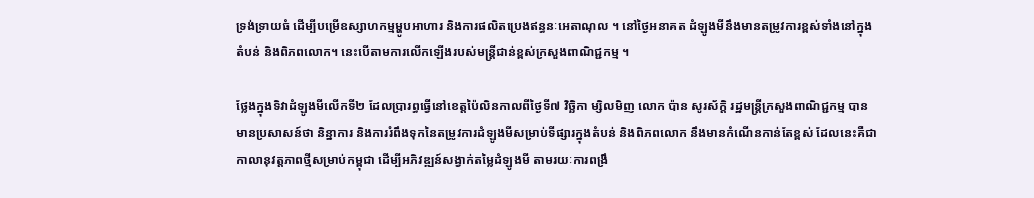ទ្រង់ទ្រាយធំ ដើម្បីបម្រើឧស្សាហកម្មម្ហូបអាហារ និងការផលិតប្រេងឥន្ធនៈអេតាណុល ។ នៅថ្ងៃអនាគត ដំឡូងមីនឹងមានតម្រូវការខ្ពស់ទាំងនៅក្នុងតំបន់ និងពិភពលោក។ នេះបើតាមការលើកឡើងរបស់មន្ត្រីជាន់ខ្ពស់ក្រសួងពាណិជ្ជកម្ម ។

ថ្លែងក្នុងទិវាដំឡូងមីលើកទី២ ដែលប្រារព្ធធ្វើនៅខេត្តប៉ៃលិនកាលពីថ្ងៃទី៧ វិច្ឆិកា ម្សិលមិញ លោក ប៉ាន សូរស័ក្ដិ រដ្ឋមន្ត្រីក្រសួងពាណិជ្ជកម្ម បានមានប្រសាសន៍ថា និន្នាការ និងការរំពឹងទុកនៃតម្រូវការដំឡូងមីសម្រាប់ទីផ្សារក្នុងតំបន់ និងពិភពលោក នឹងមានកំណើនកាន់តែខ្ពស់ ដែលនេះគឺជាកាលានុវត្តភាពថ្មីសម្រាប់កម្ពុជា ដើម្បីអភិវឌ្ឍន៍សង្វាក់តម្លៃដំឡូងមី តាមរយៈការពង្រឹ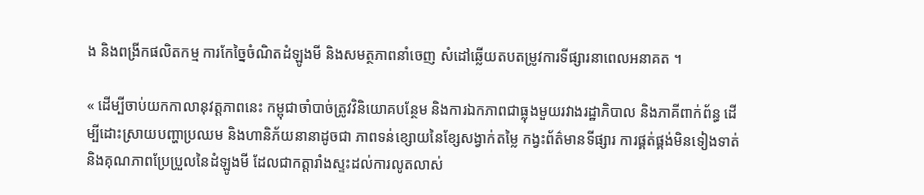ង និងពង្រីកផលិតកម្ម ការកែច្នៃចំណិតដំឡូងមី និងសមត្ថភាពនាំចេញ សំដៅឆ្លើយតបតម្រូវការទីផ្សារនាពេលអនាគត ។

« ដើម្បីចាប់យកកាលានុវត្តភាពនេះ កម្ពុជាចាំបាច់ត្រូវវិនិយោគបន្ថែម និងការឯកភាពជាធ្លុងមួយរវាងរដ្ឋាភិបាល និងភាគីពាក់ព័ន្ធ ដើម្បីដោះស្រាយបញ្ហាប្រឈម និងហានិភ័យនានាដូចជា ភាពទន់ខ្សោយនៃខ្សែសង្វាក់តម្លៃ កង្វះព័ត៌មានទីផ្សារ ការផ្គត់ផ្គង់មិនទៀងទាត់ និងគុណភាពប្រែប្រួលនៃដំឡូងមី ដែលជាកត្តារាំងស្ទះដល់ការលូតលាស់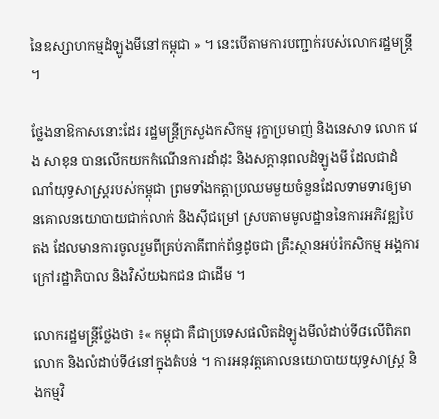នៃឧស្សាហកម្មដំឡូងមីនៅកម្ពុជា » ។ នេះបើតាមការបញ្ជាក់របស់លោករដ្ឋមន្ត្រី ។

ថ្លែងនាឱកាសនោះដែរ រដ្ឋមន្ត្រីក្រសួងកសិកម្ម រុក្ខាប្រមាញ់ និងនេសាទ លោក វេង សាខុន បានលើកយកកំណើនការដាំដុះ និងសក្តានុពលដំឡូងមី ដែលជាដំណាំយុទ្ធសាស្ត្ររបស់កម្ពុជា ព្រមទាំងកត្តាប្រឈមមួយចំនួនដែលទាមទារឲ្យមានគោលនយោបាយជាក់លាក់ និងស៊ីជម្រៅ ស្របតាមមូលដ្ឋាននៃការអភិវឌ្ឍបៃតង ដែលមានការចូលរួមពីគ្រប់ភាគីពាក់ព័ន្ធដូចជា គ្រឹះស្ថានអប់រំកសិកម្ម អង្គការក្រៅរដ្ឋាភិបាល និងវិស័យឯកជន ជាដើម ។

លោករដ្ឋមន្ត្រីថ្លែងថា ៖« កម្ពុជា គឺជាប្រទេសផលិតដំឡូងមីលំដាប់ទី៨លើពិភពលោក និងលំដាប់ទី៤នៅក្នុងតំបន់ ។ ការអនុវត្តគោលនយោបាយយុទ្ធសាស្ត្រ និងកម្មវិ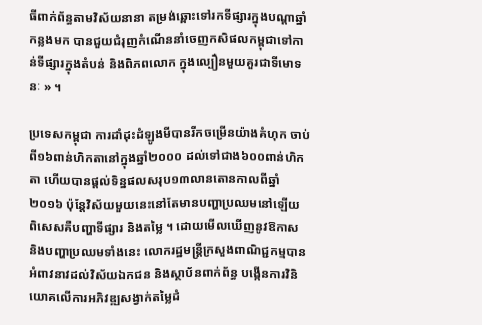ធីពាក់ព័ន្ធតាមវិស័យនានា តម្រង់ឆ្ពោះទៅរកទីផ្សារក្នុងបណ្តាឆ្នាំកន្លងមក បានជួយជំរុញកំណើននាំចេញកសិផលកម្ពុជាទៅកាន់ទីផ្សារក្នុងតំបន់ និងពិភពលោក ក្នុងល្បឿនមួយគួរជាទីមោទនៈ » ។

ប្រទេសកម្ពុជា ការដាំដុះដំឡូងមីបានរីកចម្រើនយ៉ាងគំហុក ចាប់ពី១៦ពាន់ហិកតានៅក្នុងឆ្នាំ២០០០ ដល់ទៅជាង៦០០ពាន់ហិកតា ហើយបានផ្តល់ទិន្នផលសរុប១៣លានតោនកាលពីឆ្នាំ២០១៦ ប៉ុន្ដែវិស័យមួយនេះនៅតែមានបញ្ហាប្រឈមនៅឡើយ ពិសេសគឺបញ្ហាទីផ្សារ និងតម្លៃ ។ ដោយមើលឃើញនូវឱកាស និងបញ្ហាប្រឈមទាំងនេះ លោករដ្ឋមន្ត្រីក្រសួងពាណិជ្ជកម្មបានអំពាវនាវដល់វិស័យឯកជន និងស្ថាប័នពាក់ព័ន្ធ បង្កើនការវិនិយោគលើការអភិវឌ្ឍសង្វាក់តម្លៃដំ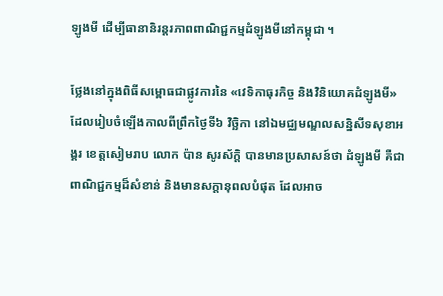ឡូងមី ដើម្បីធានានិរន្តរភាពពាណិជ្ជកម្មដំឡូងមីនៅកម្ពុជា ។

ថ្លែងនៅក្នុងពិធីសម្ពោធជាផ្លូវការនៃ «វេទិកាធុរកិច្ច និងវិនិយោគដំឡូងមី» ដែលរៀបចំឡើងកាលពីព្រឹកថ្ងៃទី៦ វិច្ឆិកា នៅឯមជ្ឈមណ្ឌលសន្និសីទសុខាអង្គរ ខេត្តសៀមរាប លោក ប៉ាន សូរស័ក្ដិ បានមានប្រសាសន៍ថា ដំឡូងមី គឺជាពាណិជ្ជកម្មដ៏សំខាន់ និងមានសក្តានុពលបំផុត ដែលអាច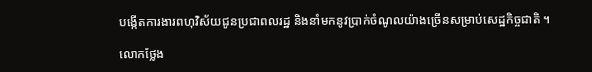បង្កើតការងារពហុវិស័យជូនប្រជាពលរដ្ឋ និងនាំមកនូវប្រាក់ចំណូលយ៉ាងច្រើនសម្រាប់សេដ្ឋកិច្ចជាតិ ។

លោកថ្លែង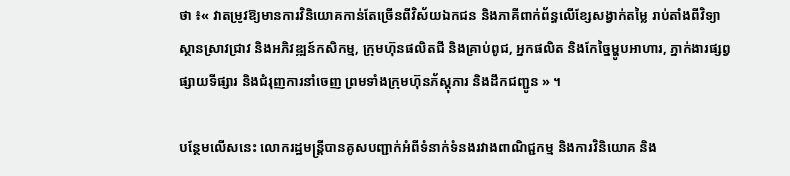ថា ៖« វាតម្រូវឱ្យមានការវិនិយោគកាន់តែច្រើនពីវិស័យឯកជន និងភាគីពាក់ព័ន្ធលើខ្សែសង្វាក់តម្លៃ រាប់តាំងពីវិទ្យាស្ថានស្រាវជ្រាវ និងអភិវឌ្ឍន៍កសិកម្ម, ក្រុមហ៊ុនផលិតជី និងគ្រាប់ពូជ, អ្នកផលិត និងកែច្នៃម្ហូបអាហារ, ភ្នាក់ងារផ្សព្វផ្សាយទីផ្សារ និងជំរុញការនាំចេញ ព្រមទាំងក្រុមហ៊ុនភ័ស្តុភារ និងដឹកជញ្ជូន » ។

បន្ថែមលើសនេះ លោករដ្ឋមន្ត្រីបានគូសបញ្ជាក់អំពីទំនាក់ទំនងរវាងពាណិជ្ជកម្ម និងការវិនិយោគ និង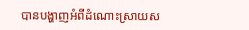បានបង្ហាញអំពីដំណោះស្រាយស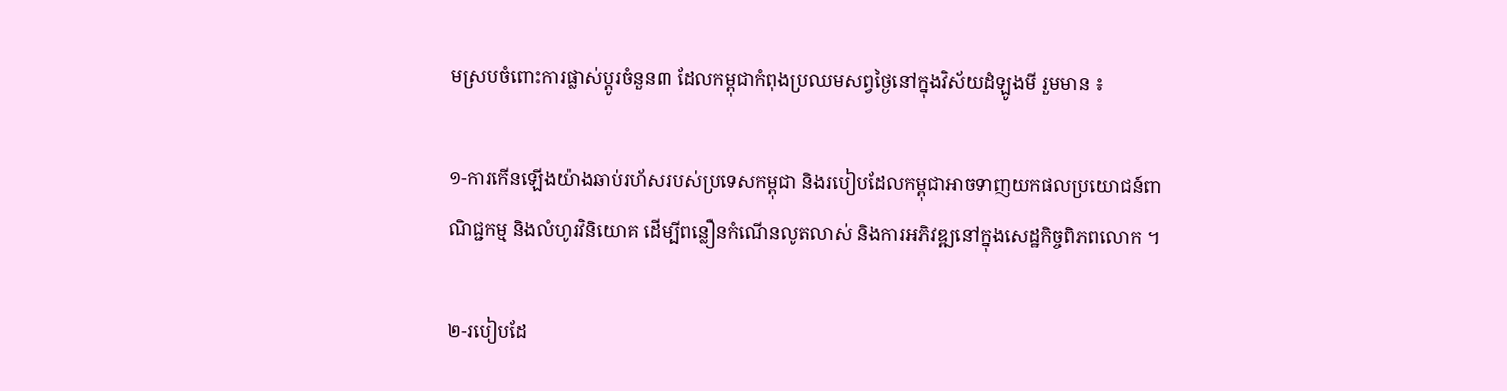មស្របចំពោះការផ្លាស់ប្តូរចំនួន៣ ដែលកម្ពុជាកំពុងប្រឈមសព្វថ្ងៃនៅក្នុងវិស័យដំឡូងមី រួមមាន ៖

១-ការកើនឡើងយ៉ាងឆាប់រហ័សរបស់ប្រទេសកម្ពុជា និងរបៀបដែលកម្ពុជាអាចទាញយកផលប្រយោជន៍ពាណិជ្ជកម្ម និងលំហូរវិនិយោគ ដើម្បីពន្លឿនកំណើនលូតលាស់ និងការអភិវឌ្ឍនៅក្នុងសេដ្ឋកិច្ចពិភពលោក ។

២-របៀបដែ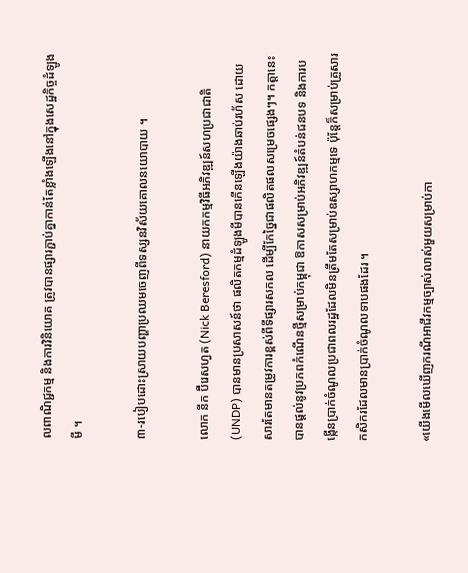លពាណិជ្ជកម្ម និងការវិនិយោគ ត្រូវបានផ្សារភ្ជាប់គ្នាកាន់តែខ្លាំងឡើងនៅក្នុងសេដ្ឋកិច្ចដំឡូងមី ។

៣-របៀបដោះស្រាយបញ្ហាប្រឈមចេញពីទស្សនវិស័យគោលនយោបាយ ។

លោក នីក ប៊ឺរេសហ្វត (Nick Beresford) នាយកកម្មវិធីអភិវឌ្ឍន៍សហប្រជាជាតិ (UNDP) បានមានប្រសាសន៍ថា ផលិតកម្មដំឡូងមីបានកើនឡើងយ៉ាងឆាប់រហ័ស ដោយសារតែមានតម្រូវការខ្ពស់ពីទីផ្សារសកល ដើម្បីកែច្នៃជាផលិតផលសម្រេចផ្សេងៗ។ កត្តានេះ បានផ្តល់នូវប្រភពកំណើនថ្មីសម្រាប់កម្ពុជា ឱកាសសម្រាប់អភិវឌ្ឍន៍តំបន់ជនបទ និងការបង្កើនប្រាក់ចំណូលប្រជាពលរដ្ឋដែលមិនត្រឹមតែសម្រាប់ឧស្សាហកម្មទេ ប៉ុន្តែក៏សម្រាប់គ្រួសារកសិករដែលមានប្រាក់ចំណូលទាបផងដែរ ។

«យើងមើលឃើញករណីអាជីវកម្មច្បាស់លាស់មួយសម្រាប់កា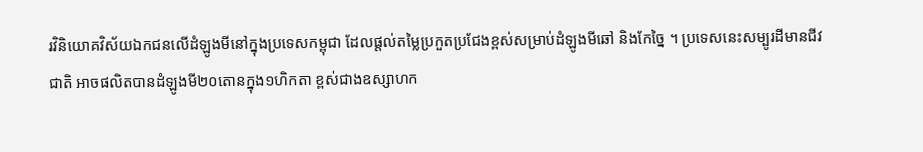រវិនិយោគវិស័យឯកជនលើដំឡូងមីនៅក្នុងប្រទេសកម្ពុជា ដែលផ្តល់តម្លៃប្រកួតប្រជែងខ្ពស់សម្រាប់ដំឡូងមីឆៅ និងកែច្នៃ ។ ប្រទេសនេះសម្បូរដីមានជីវជាតិ អាចផលិតបានដំឡូងមី២០តោនក្នុង១ហិកតា ខ្ពស់ជាងឧស្សាហក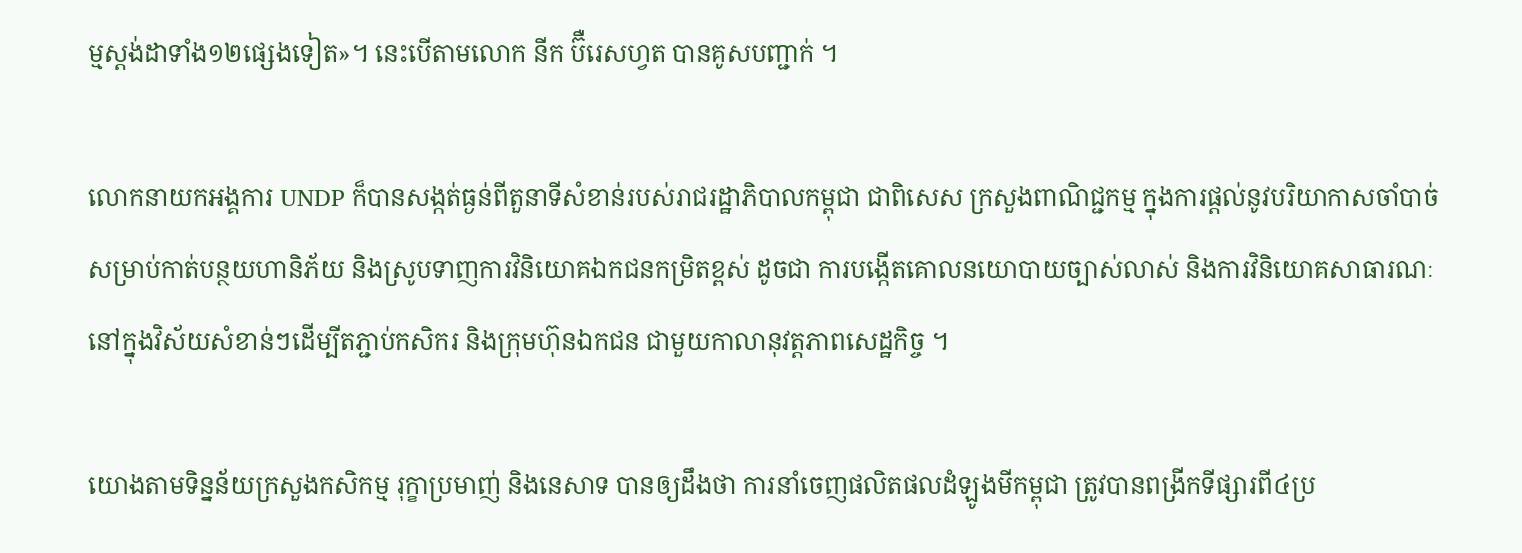ម្មស្តង់ដាទាំង១២ផ្សេងទៀត»។ នេះបើតាមលោក នីក ប៊ឺរេសហ្វត បានគូសបញ្ជាក់ ។

លោកនាយកអង្គការ UNDP ក៏បានសង្កត់ធ្ងន់ពីតួនាទីសំខាន់របស់រាជរដ្ឋាភិបាលកម្ពុជា ជាពិសេស ក្រសួងពាណិជ្ជកម្ម ក្នុងការផ្តល់នូវបរិយាកាសចាំបាច់សម្រាប់កាត់បន្ថយហានិភ័យ និងស្រូបទាញការវិនិយោគឯកជនកម្រិតខ្ពស់ ដូចជា ការបង្កើតគោលនយោបាយច្បាស់លាស់ និងការវិនិយោគសាធារណៈនៅក្នុងវិស័យសំខាន់ៗដើម្បីតភ្ជាប់កសិករ និងក្រុមហ៊ុនឯកជន ជាមួយកាលានុវត្តភាពសេដ្ឋកិច្ច ។

យោងតាមទិន្នន័យក្រសួងកសិកម្ម រុក្ខាប្រមាញ់ និងនេសាទ បានឲ្យដឹងថា ការនាំចេញផលិតផលដំឡូងមីកម្ពុជា ត្រូវបានពង្រីកទីផ្សារពី៤ប្រ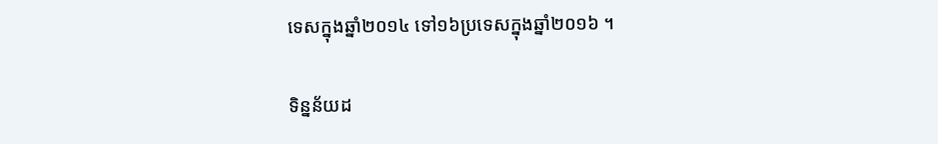ទេសក្នុងឆ្នាំ២០១៤ ទៅ១៦ប្រទេសក្នុងឆ្នាំ២០១៦ ។

ទិន្នន័យដ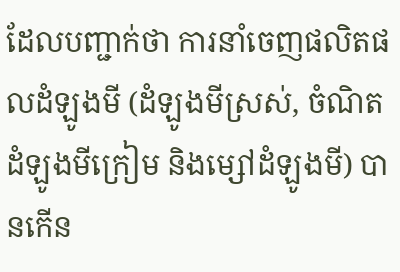ដែលបញ្ជាក់ថា ការនាំចេញផលិតផលដំឡូងមី (ដំឡូងមីស្រស់, ចំណិតដំឡូងមីក្រៀម និងម្សៅដំឡូងមី) បានកើន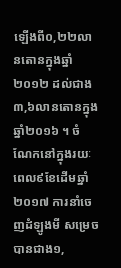ឡើងពី០,២២លានតោនក្នុងឆ្នាំ២០១២ ដល់ជាង៣,៦លានតោនក្នុងឆ្នាំ២០១៦ ។ ចំណែកនៅក្នុងរយៈពេល៩ខែដើមឆ្នាំ២០១៧ ការនាំចេញដំឡូងមី សម្រេចបានជាង១,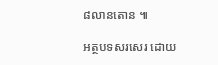៨លានតោន ៕

អត្ថបទសរសេរ ដោយ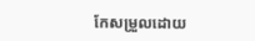កែសម្រួលដោយ